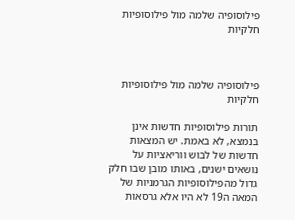פילוסופיה שלמה מול פילוסופיות חלקיות



פילוסופיה שלמה מול פילוסופיות חלקיות

תורות פילוסופיות חדשות אינן בנמצא, לא באמת. יש המצאות חדשות של לבוש ווריאציות על נושאים ישנים, באותו מובן שבו חלק גדול מהפילוסופיות הגרמניות של המאה ה19 לא היו אלא גרסאות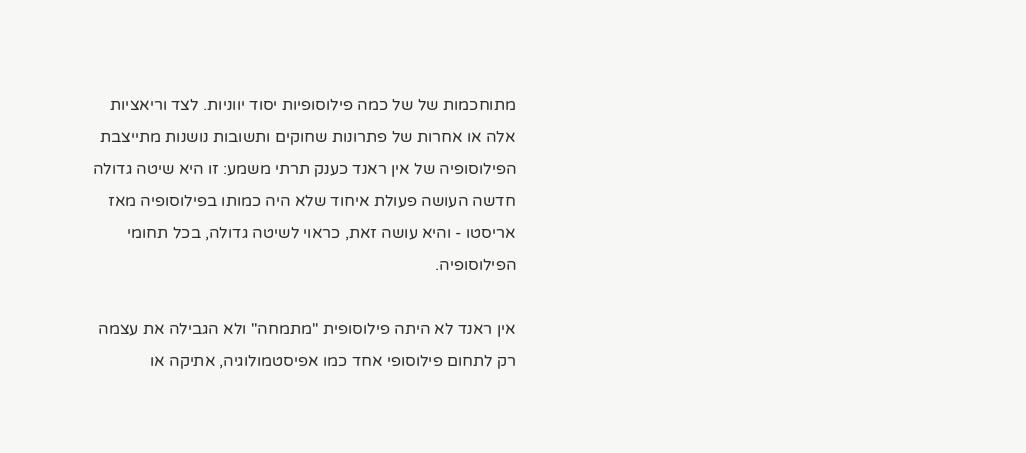מתוחכמות של של כמה פילוסופיות יסוד יווניות. לצד וריאציות אלה או אחרות של פתרונות שחוקים ותשובות נושנות מתייצבת הפילוסופיה של אין ראנד כענק תרתי משמע: זו היא שיטה גדולה חדשה העושה פעולת איחוד שלא היה כמותו בפילוסופיה מאז אריסטו - והיא עושה זאת, כראוי לשיטה גדולה, בכל תחומי הפילוסופיה.

אין ראנד לא היתה פילוסופית "מתמחה" ולא הגבילה את עצמה רק לתחום פילוסופי אחד כמו אפיסטמולוגיה, אתיקה או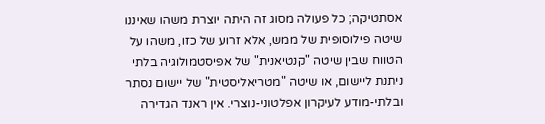אסתטיקה; כל פעולה מסוג זה היתה יוצרת משהו שאיננו שיטה פילוסופית של ממש, אלא זרוע של כזו, משהו על הטווח שבין שיטה "קנטיאנית" של אפיסטמולוגיה בלתי ניתנת ליישום, או שיטה "מטריאליסטית" של יישום נסתר ובלתי-מודע לעיקרון אפלטוני-נוצרי. אין ראנד הגדירה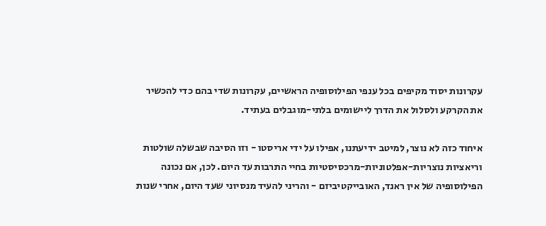עקרונות יסוד מקיפים בכל ענפי הפילוסופיה הראשיים, עקרונות שדי בהם כדי להכשיר את הקרקע ולסלול את הדרך ליישומים בלתי-מוגבלים בעתיד.

איחוד כזה לא נוצר, למיטב ידיעתנו, אפילו על ידי אריסטו - וזו הסיבה שבשלה שולטות וריאציות נוצריות-אפלטוניות-מרכסיסטיות בחיי התרבות עד היום. לכן, אם נכונה הפילוסופיה של אין ראנד, האובייקטיביזם - והריני להעיד מנסיוני שעד היום, אחרי שנות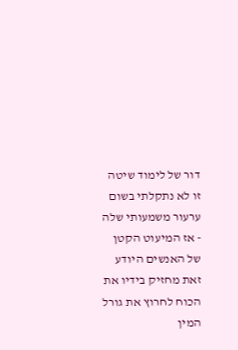דור של לימוד שיטה זו לא נתקלתי בשום ערעור משמעותי שלה - אז המיעוט הקטן של האנשים היודע זאת מחזיק בידיו את הכוח לחרוץ את גורל המין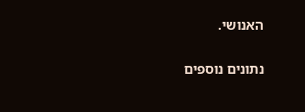האנושי.

נתונים נוספים